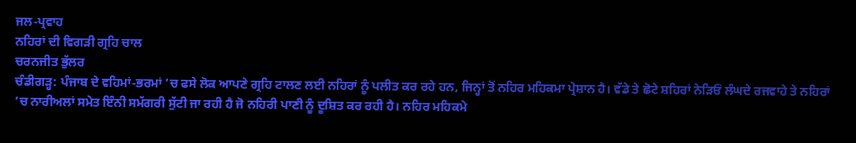ਜਲ-ਪ੍ਰਵਾਹ
ਨਹਿਰਾਂ ਦੀ ਵਿਗੜੀ ਗ੍ਰਹਿ ਚਾਲ
ਚਰਨਜੀਤ ਭੁੱਲਰ
ਚੰਡੀਗੜ੍ਹ: ਪੰਜਾਬ ਦੇ ਵਹਿਮਾਂ-ਭਰਮਾਂ ’ਚ ਫਸੇ ਲੋਕ ਆਪਣੇ ਗ੍ਰਹਿ ਟਾਲਣ ਲਈ ਨਹਿਰਾਂ ਨੂੰ ਪਲੀਤ ਕਰ ਰਹੇ ਹਨ, ਜਿਨ੍ਹਾਂ ਤੋਂ ਨਹਿਰ ਮਹਿਕਮਾ ਪ੍ਰੇਸ਼ਾਨ ਹੈ। ਵੱਡੇ ਤੇ ਛੋਟੇ ਸ਼ਹਿਰਾਂ ਨੇੜਿਓਂ ਲੰਘਦੇ ਰਜਵਾਹੇ ਤੇ ਨਹਿਰਾਂ ’ਚ ਨਾਰੀਅਲਾਂ ਸਮੇਤ ਇੰਨੀ ਸਮੱਗਰੀ ਸੁੱਟੀ ਜਾ ਰਹੀ ਹੈ ਜੋ ਨਹਿਰੀ ਪਾਣੀ ਨੂੰ ਦੂਸ਼ਿਤ ਕਰ ਰਹੀ ਹੈ। ਨਹਿਰ ਮਹਿਕਮੇ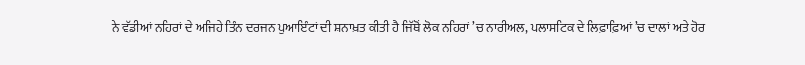ਨੇ ਵੱਡੀਆਂ ਨਹਿਰਾਂ ਦੇ ਅਜਿਹੇ ਤਿੰਨ ਦਰਜਨ ਪੁਆਇੰਟਾਂ ਦੀ ਸ਼ਨਾਖ਼ਤ ਕੀਤੀ ਹੈ ਜਿੱਥੋਂ ਲੋਕ ਨਹਿਰਾਂ ’ਚ ਨਾਰੀਅਲ, ਪਲਾਸਟਿਕ ਦੇ ਲਿਫ਼ਾਫ਼ਿਆਂ ’ਚ ਦਾਲਾਂ ਅਤੇ ਹੋਰ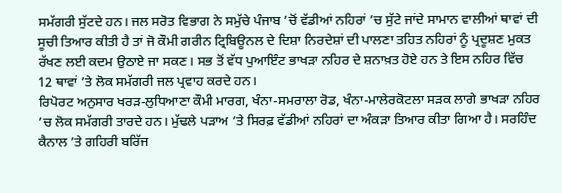ਸਮੱਗਰੀ ਸੁੱਟਦੇ ਹਨ। ਜਲ ਸਰੋਤ ਵਿਭਾਗ ਨੇ ਸਮੁੱਚੇ ਪੰਜਾਬ ’ਚੋਂ ਵੱਡੀਆਂ ਨਹਿਰਾਂ ’ਚ ਸੁੱਟੇ ਜਾਂਦੇ ਸਾਮਾਨ ਵਾਲੀਆਂ ਥਾਵਾਂ ਦੀ ਸੂਚੀ ਤਿਆਰ ਕੀਤੀ ਹੈ ਤਾਂ ਜੋ ਕੌਮੀ ਗਰੀਨ ਟ੍ਰਿਬਿਊਨਲ ਦੇ ਦਿਸ਼ਾ ਨਿਰਦੇਸ਼ਾਂ ਦੀ ਪਾਲਣਾ ਤਹਿਤ ਨਹਿਰਾਂ ਨੂੰ ਪ੍ਰਦੂਸ਼ਣ ਮੁਕਤ ਰੱਖਣ ਲਈ ਕਦਮ ਉਠਾਏ ਜਾ ਸਕਣ। ਸਭ ਤੋਂ ਵੱਧ ਪੁਆਇੰਟ ਭਾਖੜਾ ਨਹਿਰ ਦੇ ਸ਼ਨਾਖ਼ਤ ਹੋਏ ਹਨ ਤੇ ਇਸ ਨਹਿਰ ਵਿੱਚ 12 ਥਾਵਾਂ ’ਤੇ ਲੋਕ ਸਮੱਗਰੀ ਜਲ ਪ੍ਰਵਾਹ ਕਰਦੇ ਹਨ।
ਰਿਪੋਰਟ ਅਨੁਸਾਰ ਖਰੜ-ਲੁਧਿਆਣਾ ਕੌਮੀ ਮਾਰਗ, ਖੰਨਾ-ਸਮਰਾਲਾ ਰੋਡ, ਖੰਨਾ-ਮਾਲੇਰਕੋਟਲਾ ਸੜਕ ਲਾਗੇ ਭਾਖੜਾ ਨਹਿਰ ’ਚ ਲੋਕ ਸਮੱਗਰੀ ਤਾਰਦੇ ਹਨ। ਮੁੱਢਲੇ ਪੜਾਅ ’ਤੇ ਸਿਰਫ਼ ਵੱਡੀਆਂ ਨਹਿਰਾਂ ਦਾ ਅੰਕੜਾ ਤਿਆਰ ਕੀਤਾ ਗਿਆ ਹੈ। ਸਰਹਿੰਦ ਕੈਨਾਲ ’ਤੇ ਗਹਿਰੀ ਬਰਿੱਜ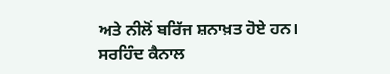ਅਤੇ ਨੀਲੋਂ ਬਰਿੱਜ ਸ਼ਨਾਖ਼ਤ ਹੋਏ ਹਨ। ਸਰਹਿੰਦ ਕੈਨਾਲ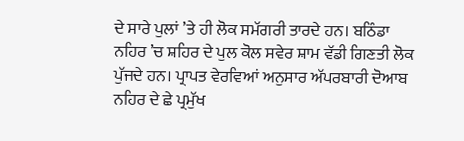ਦੇ ਸਾਰੇ ਪੁਲਾਂ ’ਤੇ ਹੀ ਲੋਕ ਸਮੱਗਰੀ ਤਾਰਦੇ ਹਨ। ਬਠਿੰਡਾ ਨਹਿਰ ’ਚ ਸ਼ਹਿਰ ਦੇ ਪੁਲ ਕੋਲ ਸਵੇਰ ਸ਼ਾਮ ਵੱਡੀ ਗਿਣਤੀ ਲੋਕ ਪੁੱਜਦੇ ਹਨ। ਪ੍ਰਾਪਤ ਵੇਰਵਿਆਂ ਅਨੁਸਾਰ ਅੱਪਰਬਾਰੀ ਦੋਆਬ ਨਹਿਰ ਦੇ ਛੇ ਪ੍ਰਮੁੱਖ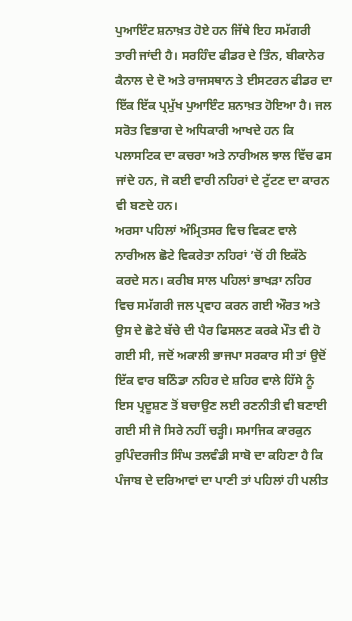ਪੁਆਇੰਟ ਸ਼ਨਾਖ਼ਤ ਹੋਏ ਹਨ ਜਿੱਥੇ ਇਹ ਸਮੱਗਰੀ ਤਾਰੀ ਜਾਂਦੀ ਹੈ। ਸਰਹਿੰਦ ਫੀਡਰ ਦੇ ਤਿੰਨ, ਬੀਕਾਨੇਰ ਕੈਨਾਲ ਦੇ ਦੋ ਅਤੇ ਰਾਜਸਥਾਨ ਤੇ ਈਸਟਰਨ ਫੀਡਰ ਦਾ ਇੱਕ ਇੱਕ ਪ੍ਰਮੁੱਖ ਪੁਆਇੰਟ ਸ਼ਨਾਖ਼ਤ ਹੋਇਆ ਹੈ। ਜਲ ਸਰੋਤ ਵਿਭਾਗ ਦੇ ਅਧਿਕਾਰੀ ਆਖਦੇ ਹਨ ਕਿ ਪਲਾਸਟਿਕ ਦਾ ਕਚਰਾ ਅਤੇ ਨਾਰੀਅਲ ਝਾਲ ਵਿੱਚ ਫਸ ਜਾਂਦੇ ਹਨ, ਜੋ ਕਈ ਵਾਰੀ ਨਹਿਰਾਂ ਦੇ ਟੁੱਟਣ ਦਾ ਕਾਰਨ ਵੀ ਬਣਦੇ ਹਨ।
ਅਰਸਾ ਪਹਿਲਾਂ ਅੰਮ੍ਰਿਤਸਰ ਵਿਚ ਵਿਕਣ ਵਾਲੇ ਨਾਰੀਅਲ ਛੋਟੇ ਵਿਕਰੇਤਾ ਨਹਿਰਾਂ ’ਚੋਂ ਹੀ ਇਕੱਠੇ ਕਰਦੇ ਸਨ। ਕਰੀਬ ਸਾਲ ਪਹਿਲਾਂ ਭਾਖੜਾ ਨਹਿਰ ਵਿਚ ਸਮੱਗਰੀ ਜਲ ਪ੍ਰਵਾਹ ਕਰਨ ਗਈ ਔਰਤ ਅਤੇ ਉਸ ਦੇ ਛੋਟੇ ਬੱਚੇ ਦੀ ਪੈਰ ਫਿਸਲਣ ਕਰਕੇ ਮੌਤ ਵੀ ਹੋ ਗਈ ਸੀ, ਜਦੋਂ ਅਕਾਲੀ ਭਾਜਪਾ ਸਰਕਾਰ ਸੀ ਤਾਂ ਉਦੋਂ ਇੱਕ ਵਾਰ ਬਠਿੰਡਾ ਨਹਿਰ ਦੇ ਸ਼ਹਿਰ ਵਾਲੇ ਹਿੱਸੇ ਨੂੰ ਇਸ ਪ੍ਰਦੂਸ਼ਣ ਤੋਂ ਬਚਾਉਣ ਲਈ ਰਣਨੀਤੀ ਵੀ ਬਣਾਈ ਗਈ ਸੀ ਜੋ ਸਿਰੇ ਨਹੀਂ ਚੜ੍ਹੀ। ਸਮਾਜਿਕ ਕਾਰਕੁਨ ਰੁਪਿੰਦਰਜੀਤ ਸਿੰਘ ਤਲਵੰਡੀ ਸਾਬੋ ਦਾ ਕਹਿਣਾ ਹੈ ਕਿ ਪੰਜਾਬ ਦੇ ਦਰਿਆਵਾਂ ਦਾ ਪਾਣੀ ਤਾਂ ਪਹਿਲਾਂ ਹੀ ਪਲੀਤ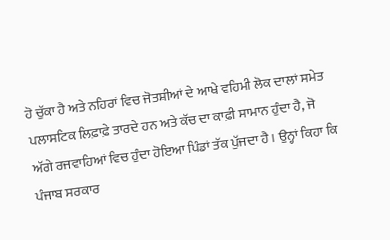ਹੋ ਚੁੱਕਾ ਹੈ ਅਤੇ ਨਹਿਰਾਂ ਵਿਚ ਜੋਤਸ਼ੀਆਂ ਦੇ ਆਖੇ ਵਹਿਮੀ ਲੋਕ ਦਾਲਾਂ ਸਮੇਤ ਪਲਾਸਟਿਕ ਲਿਫ਼ਾਫ਼ੇ ਤਾਰਦੇ ਹਨ ਅਤੇ ਕੱਚ ਦਾ ਕਾਫ਼ੀ ਸਾਮਾਨ ਹੁੰਦਾ ਹੈ, ਜੋ ਅੱਗੇ ਰਜਵਾਹਿਆਂ ਵਿਚ ਹੁੰਦਾ ਹੋਇਆ ਪਿੰਡਾਂ ਤੱਕ ਪੁੱਜਦਾ ਹੈ। ਉਨ੍ਹਾਂ ਕਿਹਾ ਕਿ ਪੰਜਾਬ ਸਰਕਾਰ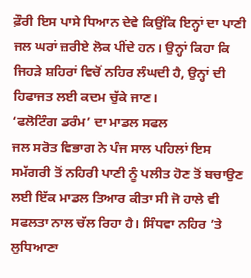ਫ਼ੌਰੀ ਇਸ ਪਾਸੇ ਧਿਆਨ ਦੇਵੇ ਕਿਉਂਕਿ ਇਨ੍ਹਾਂ ਦਾ ਪਾਣੀ ਜਲ ਘਰਾਂ ਜ਼ਰੀਏ ਲੋਕ ਪੀਂਦੇ ਹਨ। ਉਨ੍ਹਾਂ ਕਿਹਾ ਕਿ ਜਿਹੜੇ ਸ਼ਹਿਰਾਂ ਵਿਚੋਂ ਨਹਿਰ ਲੰਘਦੀ ਹੈ, ਉਨ੍ਹਾਂ ਦੀ ਹਿਫਾਜਤ ਲਈ ਕਦਮ ਚੁੱਕੇ ਜਾਣ।
‘ਫਲੋਟਿੰਗ ਡਰੰਮ’ ਦਾ ਮਾਡਲ ਸਫਲ
ਜਲ ਸਰੋਤ ਵਿਭਾਗ ਨੇ ਪੰਜ ਸਾਲ ਪਹਿਲਾਂ ਇਸ ਸਮੱਗਰੀ ਤੋਂ ਨਹਿਰੀ ਪਾਣੀ ਨੂੰ ਪਲੀਤ ਹੋਣ ਤੋਂ ਬਚਾਉਣ ਲਈ ਇੱਕ ਮਾਡਲ ਤਿਆਰ ਕੀਤਾ ਸੀ ਜੋ ਹਾਲੇ ਵੀ ਸਫਲਤਾ ਨਾਲ ਚੱਲ ਰਿਹਾ ਹੈ। ਸਿੰਧਵਾ ਨਹਿਰ ’ਤੇ ਲੁਧਿਆਣਾ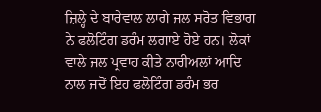ਜ਼ਿਲ੍ਹੇ ਦੇ ਬਾਰੇਵਾਲ ਲਾਗੇ ਜਲ ਸਰੋਤ ਵਿਭਾਗ ਨੇ ਫਲੋਟਿੰਗ ਡਰੰਮ ਲਗਾਏ ਹੋਏ ਹਨ। ਲੋਕਾਂ ਵਾਲੇ ਜਲ ਪ੍ਰਵਾਹ ਕੀਤੇ ਨਾਰੀਅਲਾਂ ਆਦਿ ਨਾਲ ਜਦੋਂ ਇਹ ਫਲੋਟਿੰਗ ਡਰੰਮ ਭਰ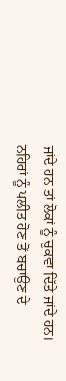ਜਾਂਦੇ ਹਨ ਤਾਂ ਲੋਕਾਂ ਨੂੰ ਚੁਕਵਾ ਦਿੱਤੇ ਜਾਂਦੇ ਹਨ।
ਨਹਿਰਾਂ ਨੂੰ ਪਲੀਤ ਹੋਣ ਤੋਂ ਬਚਾਉਣ ਦੇ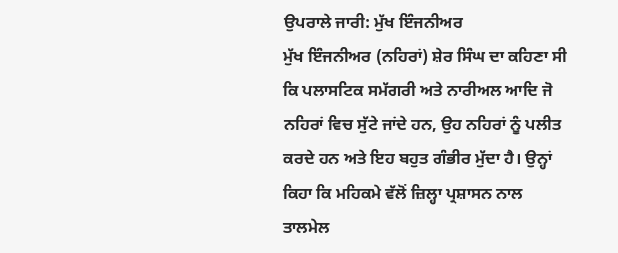ਉਪਰਾਲੇ ਜਾਰੀ: ਮੁੱਖ ਇੰਜਨੀਅਰ
ਮੁੱਖ ਇੰਜਨੀਅਰ (ਨਹਿਰਾਂ) ਸ਼ੇਰ ਸਿੰਘ ਦਾ ਕਹਿਣਾ ਸੀ ਕਿ ਪਲਾਸਟਿਕ ਸਮੱਗਰੀ ਅਤੇ ਨਾਰੀਅਲ ਆਦਿ ਜੋ ਨਹਿਰਾਂ ਵਿਚ ਸੁੱਟੇ ਜਾਂਦੇ ਹਨ, ਉਹ ਨਹਿਰਾਂ ਨੂੰ ਪਲੀਤ ਕਰਦੇ ਹਨ ਅਤੇ ਇਹ ਬਹੁਤ ਗੰਭੀਰ ਮੁੱਦਾ ਹੈ। ਉਨ੍ਹਾਂ ਕਿਹਾ ਕਿ ਮਹਿਕਮੇ ਵੱਲੋਂ ਜ਼ਿਲ੍ਹਾ ਪ੍ਰਸ਼ਾਸਨ ਨਾਲ ਤਾਲਮੇਲ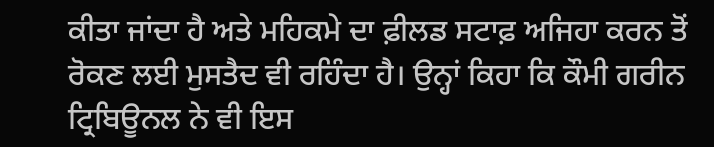ਕੀਤਾ ਜਾਂਦਾ ਹੈ ਅਤੇ ਮਹਿਕਮੇ ਦਾ ਫ਼ੀਲਡ ਸਟਾਫ਼ ਅਜਿਹਾ ਕਰਨ ਤੋਂ ਰੋਕਣ ਲਈ ਮੁਸਤੈਦ ਵੀ ਰਹਿੰਦਾ ਹੈ। ਉਨ੍ਹਾਂ ਕਿਹਾ ਕਿ ਕੌਮੀ ਗਰੀਨ ਟ੍ਰਿਬਿਊਨਲ ਨੇ ਵੀ ਇਸ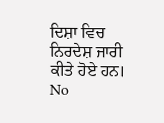ਦਿਸ਼ਾ ਵਿਚ ਨਿਰਦੇਸ਼ ਜਾਰੀ ਕੀਤੇ ਹੋਏ ਹਨ।
No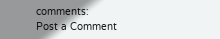comments:
Post a Comment